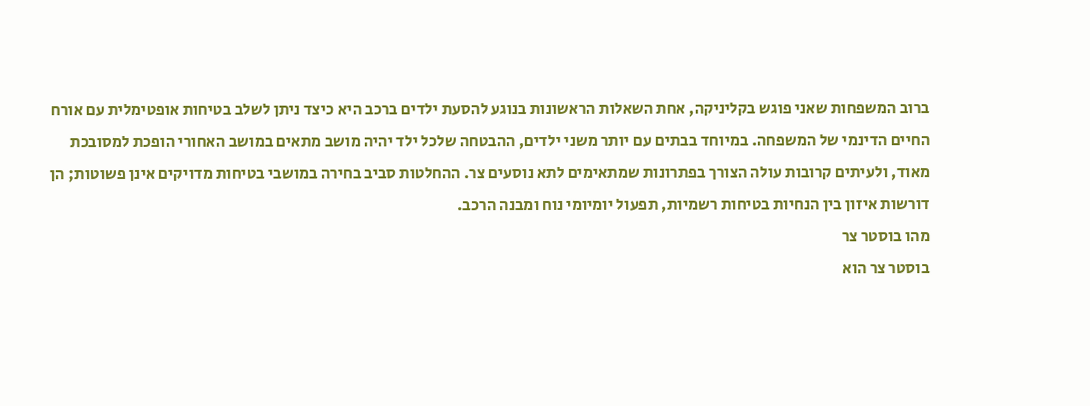ברוב המשפחות שאני פוגש בקליניקה, אחת השאלות הראשונות בנוגע להסעת ילדים ברכב היא כיצד ניתן לשלב בטיחות אופטימלית עם אורח החיים הדינמי של המשפחה. במיוחד בבתים עם יותר משני ילדים, ההבטחה שלכל ילד יהיה מושב מתאים במושב האחורי הופכת למסובכת מאוד, ולעיתים קרובות עולה הצורך בפתרונות שמתאימים לתא נוסעים צר. ההחלטות סביב בחירה במושבי בטיחות מדויקים אינן פשוטות; הן דורשות איזון בין הנחיות בטיחות רשמיות, תפעול יומיומי נוח ומבנה הרכב.
מהו בוסטר צר
בוסטר צר הוא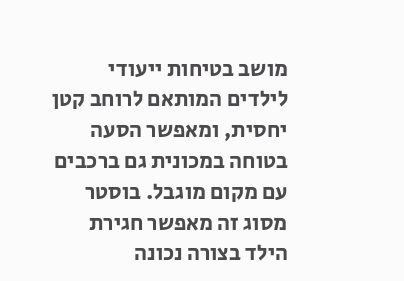מושב בטיחות ייעודי לילדים המותאם לרוחב קטן יחסית, ומאפשר הסעה בטוחה במכונית גם ברכבים עם מקום מוגבל. בוסטר מסוג זה מאפשר חגירת הילד בצורה נכונה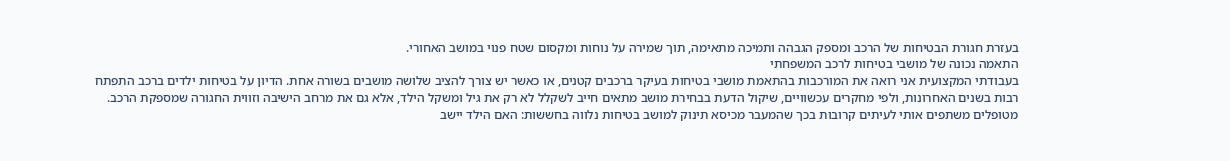בעזרת חגורת הבטיחות של הרכב ומספק הגבהה ותמיכה מתאימה, תוך שמירה על נוחות ומקסום שטח פנוי במושב האחורי.
התאמה נכונה של מושבי בטיחות לרכב המשפחתי
בעבודתי המקצועית אני רואה את המורכבות בהתאמת מושבי בטיחות בעיקר ברכבים קטנים, או כאשר יש צורך להציב שלושה מושבים בשורה אחת. הדיון על בטיחות ילדים ברכב התפתח רבות בשנים האחרונות, ולפי מחקרים עכשוויים, שיקול הדעת בבחירת מושב מתאים חייב לשקלל לא רק את גיל ומשקל הילד, אלא גם את מרחב הישיבה וזווית החגורה שמספקת הרכב.
מטופלים משתפים אותי לעיתים קרובות בכך שהמעבר מכיסא תינוק למושב בטיחות נלווה בחששות: האם הילד יישב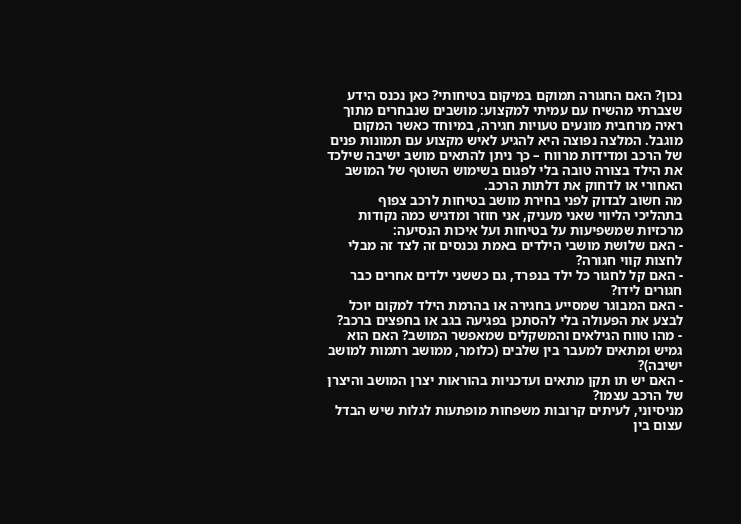נכון? האם החגורה תמוקם במיקום בטיחותי? כאן נכנס הידע שצברתי מהשיח עם עמיתי למקצוע: מושבים שנבחרים מתוך ראיה מרחבית מונעים טעויות חגירה, במיוחד כאשר המקום מוגבל. המלצה נפוצה היא להגיע לאיש מקצוע עם תמונות פנים של הרכב ומדידות מרווח – כך ניתן להתאים מושב ישיבה שילכד את הילד בצורה טובה בלי לפגום בשימוש השוטף של המושב האחורי או לדחוק את דלתות הרכב.
מה חשוב לבדוק לפני בחירת מושב בטיחות לרכב צפוף
בתהליכי הליווי שאני מעניק, אני חוזר ומדגיש כמה נקודות מרכזיות שמשפיעות על בטיחות ועל איכות הנסיעה:
- האם שלושת מושבי הילדים באמת נכנסים זה לצד זה מבלי לחצות קווי חגורה?
- האם קל לחגור כל ילד בנפרד, גם כששני ילדים אחרים כבר חגורים לידו?
- האם המבוגר שמסייע בחגירה או בהרמת הילד למקום יוכל לבצע את הפעולה בלי להסתכן בפגיעה בגב או בחפצים ברכב?
- מהו טווח הגילאים והמשקלים שמאפשר המושב? האם הוא גמיש ומתאים למעבר בין שלבים (כלומר, ממושב רתמות למושב ישיבה)?
- האם יש תו תקן מתאים ועדכניות בהוראות יצרן המושב והיצרן של הרכב עצמו?
מניסיוני, לעיתים קרובות משפחות מופתעות לגלות שיש הבדל עצום בין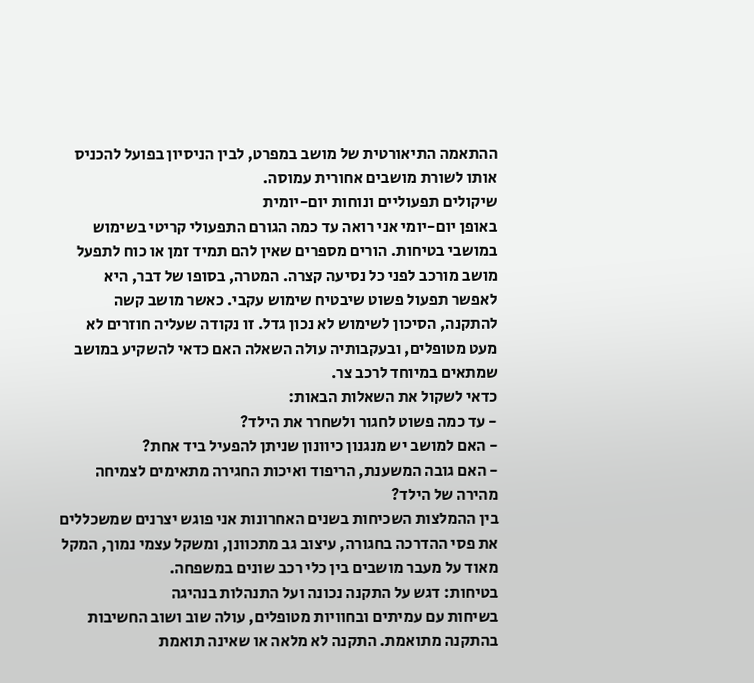ההתאמה התיאורטית של מושב במפרט, לבין הניסיון בפועל להכניס אותו לשורת מושבים אחורית עמוסה.
שיקולים תפעוליים ונוחות יום-יומית
באופן יום-יומי אני רואה עד כמה הגורם התפעולי קריטי בשימוש במושבי בטיחות. הורים מספרים שאין להם תמיד זמן או כוח לתפעל מושב מורכב לפני כל נסיעה קצרה. המטרה, בסופו של דבר, היא לאפשר תפעול פשוט שיבטיח שימוש עקבי. כאשר מושב קשה להתקנה, הסיכון לשימוש לא נכון גדל. זו נקודה שעליה חוזרים לא מעט מטופלים, ובעקבותיה עולה השאלה האם כדאי להשקיע במושב שמתאים במיוחד לרכב צר.
כדאי לשקול את השאלות הבאות:
- עד כמה פשוט לחגור ולשחרר את הילד?
- האם למושב יש מנגנון כיוונון שניתן להפעיל ביד אחת?
- האם גובה המשענת, הריפוד ואיכות החגירה מתאימים לצמיחה מהירה של הילד?
בין ההמלצות השכיחות בשנים האחרונות אני פוגש יצרנים שמשכללים את פסי ההדרכה בחגורה, עיצוב גב מתכוונן, ומשקל עצמי נמוך, המקל מאוד על מעבר מושבים בין כלי רכב שונים במשפחה.
בטיחות: דגש על התקנה נכונה ועל התנהלות בנהיגה
בשיחות עם עמיתים ובחוויות מטופלים, עולה שוב ושוב החשיבות בהתקנה מתואמת. התקנה לא מלאה או שאינה תואמת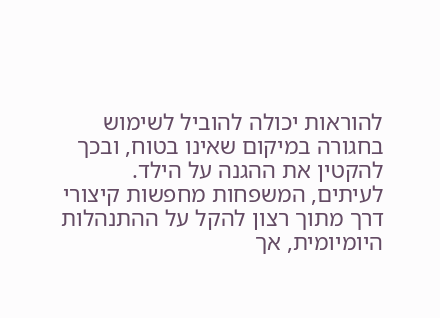להוראות יכולה להוביל לשימוש בחגורה במיקום שאינו בטוח, ובכך להקטין את ההגנה על הילד. לעיתים, המשפחות מחפשות קיצורי דרך מתוך רצון להקל על ההתנהלות היומיומית, אך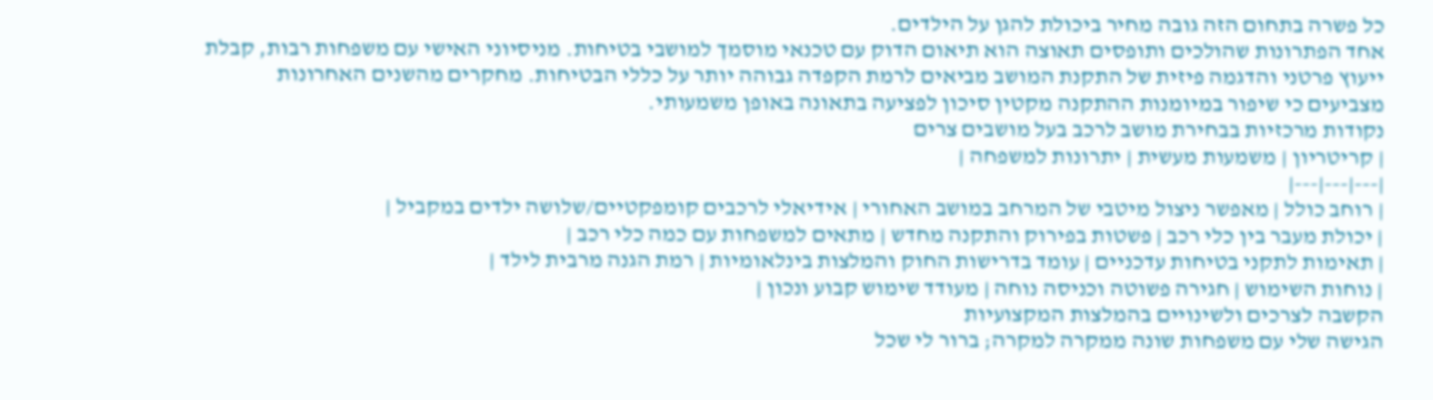כל פשרה בתחום הזה גובה מחיר ביכולת להגן על הילדים.
אחד הפתרונות שהולכים ותופסים תאוצה הוא תיאום הדוק עם טכנאי מוסמך למושבי בטיחות. מניסיוני האישי עם משפחות רבות, קבלת ייעוץ פרטני והדגמה פיזית של התקנת המושב מביאים לרמת הקפדה גבוהה יותר על כללי הבטיחות. מחקרים מהשנים האחרונות מצביעים כי שיפור במיומנות ההתקנה מקטין סיכון לפציעה בתאונה באופן משמעותי.
נקודות מרכזיות בבחירת מושב לרכב בעל מושבים צרים
| קריטריון | משמעות מעשית | יתרונות למשפחה |
|---|---|---|
| רוחב כולל | מאפשר ניצול מיטבי של המרחב במושב האחורי | אידיאלי לרכבים קומפקטיים/שלושה ילדים במקביל |
| יכולת מעבר בין כלי רכב | פשטות בפירוק והתקנה מחדש | מתאים למשפחות עם כמה כלי רכב |
| תאימות לתקני בטיחות עדכניים | עומד בדרישות החוק והמלצות בינלאומיות | רמת הגנה מרבית לילד |
| נוחות השימוש | חגירה פשוטה וכניסה נוחה | מעודד שימוש קבוע ונכון |
הקשבה לצרכים ולשינויים בהמלצות המקצועיות
הגישה שלי עם משפחות שונה ממקרה למקרה; ברור לי שכל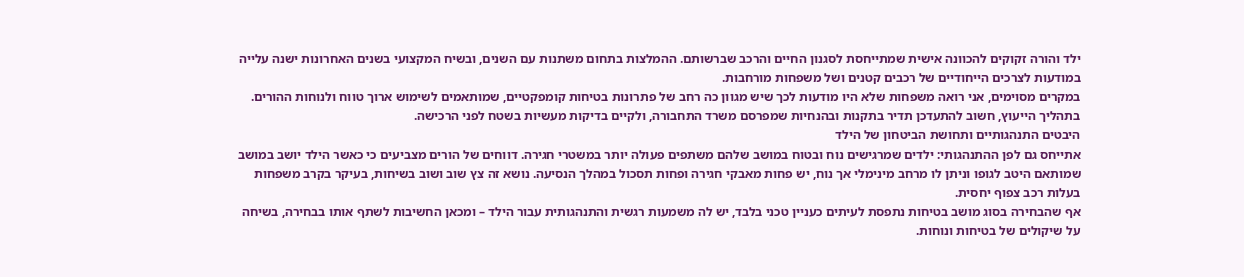ילד והורה זקוקים להכוונה אישית שמתייחסת לסגנון החיים והרכב שברשותם. ההמלצות בתחום משתנות עם השנים, ובשיח המקצועי בשנים האחרונות ישנה עלייה במודעות לצרכים הייחודיים של רכבים קטנים ושל משפחות מורחבות.
במקרים מסוימים, אני רואה משפחות שלא היו מודעות לכך שיש מגוון כה רחב של פתרונות בטיחות קומפקטיים, שמותאמים לשימוש ארוך טווח ולנוחות ההורים. בתהליך הייעוץ, חשוב להתעדכן תדיר בתקנות ובהנחיות שמפרסם משרד התחבורה, ולקיים בדיקות מעשיות בשטח לפני הרכישה.
היבטים התנהגותיים ותחושת הביטחון של הילד
אתייחס גם לפן ההתנהגותי: ילדים שמרגישים נוח ובטוח במושב שלהם משתפים פעולה יותר במשטרי חגירה. דווחים של הורים מצביעים כי כאשר הילד יושב במושב שמותאם היטב לגופו וניתן לו מרחב מינימלי אך נוח, יש פחות מאבקי חגירה ופחות תסכול במהלך הנסיעה. נושא זה צץ שוב ושוב בשיחות, בעיקר בקרב משפחות בעלות רכב צפוף יחסית.
אף שהבחירה בסוג מושב בטיחות נתפסת לעיתים כעניין טכני בלבד, יש לה משמעות רגשית והתנהגותית עבור הילד – ומכאן החשיבות לשתף אותו בבחירה, בשיחה על שיקולים של בטיחות ונוחות.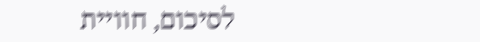לסיכום, חוויית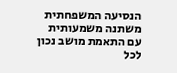הנסיעה המשפחתית משתנה משמעותית עם התאמת מושב נכון לכל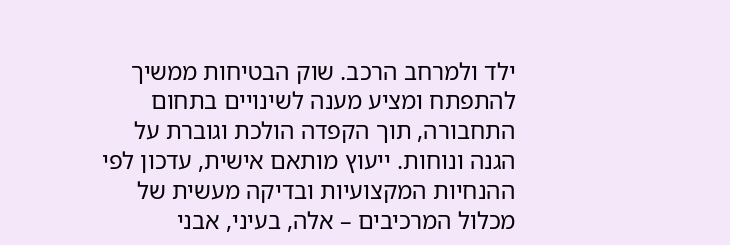ילד ולמרחב הרכב. שוק הבטיחות ממשיך להתפתח ומציע מענה לשינויים בתחום התחבורה, תוך הקפדה הולכת וגוברת על הגנה ונוחות. ייעוץ מותאם אישית, עדכון לפי ההנחיות המקצועיות ובדיקה מעשית של מכלול המרכיבים – אלה, בעיני, אבני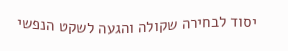יסוד לבחירה שקולה והגעה לשקט הנפשי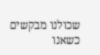שכולנו מבקשים כשאנו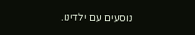נוסעים עם ילדינו.